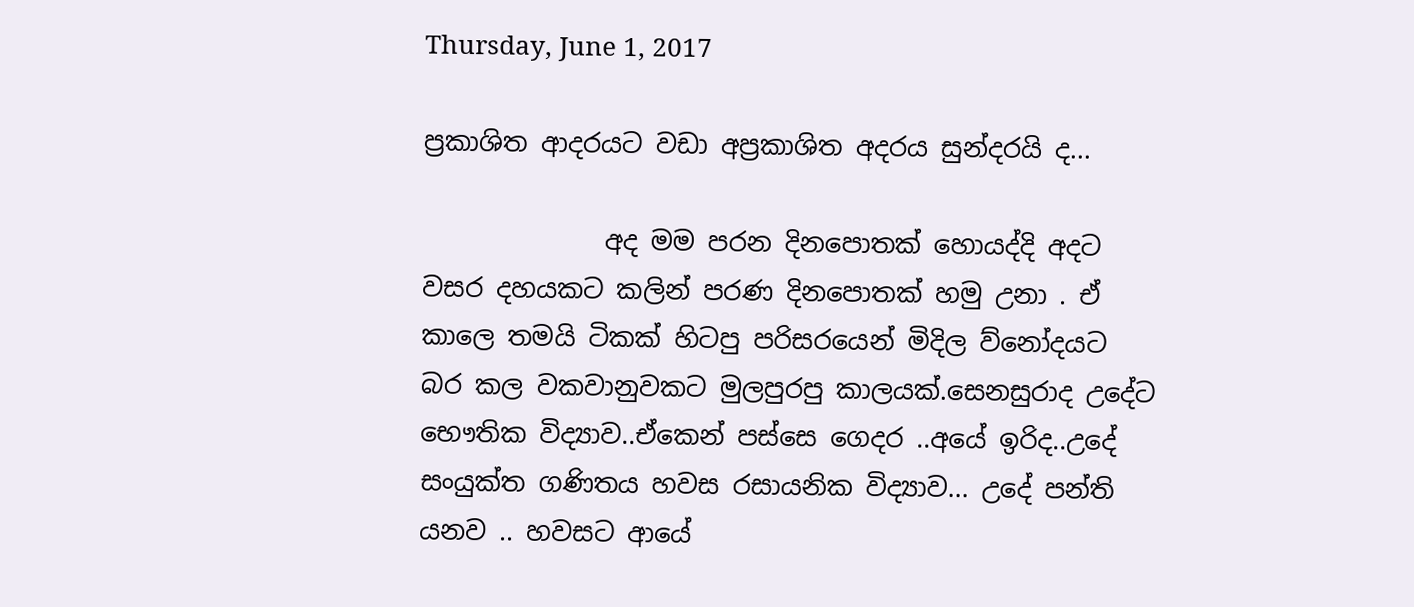Thursday, June 1, 2017

ප්‍රකාශිත ආදරයට වඩා අප්‍රකාශිත අදරය සුන්දරයි ද...

              අද මම පරන දිනපොතක් හොයද්දි අදට වසර දහයකට කලින් පරණ දිනපොතක් හමු උනා . ඒ කාලෙ තමයි ටිකක් හිටපු පරිසරයෙන් මිදිල ව්නෝදයට බර කල වකවානුවකට මුලපුරපු කාලයක්.සෙනසුරාද උදේට භෞතික විද්‍යාව..ඒකෙන් පස්සෙ ගෙදර ..අයේ ඉරිද..උදේ සංයුක්ත ගණිතය හවස රසායනික විද්‍යාව... උදේ පන්ති යනව .. හවසට ආයේ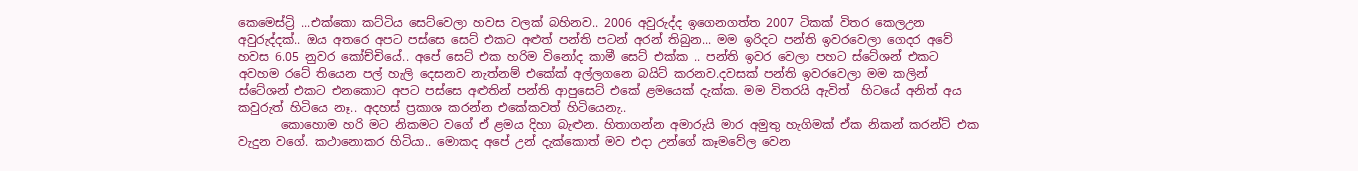කෙමෙස්ට්‍රි ...එක්කො කට්ටිය සෙට්වෙලා හවස වලක් බහිනව.. 2006 අවුරුද්ද ඉගෙනගත්ත 2007 ටිකක් විතර කෙලඋන අවුරුද්දක්.. ඔය අතරෙ අපට පස්සෙ සෙට් එකට අළුත් පන්ති පටන් අරන් තිබුන... මම ඉරිදට පන්ති ඉවරවෙලා ගෙදර අවේ හවස 6.05 නුවර කෝච්චියේ.. අපේ සෙට් එක හරිම විනෝද කාමී සෙට් එක්ක .. පන්ති ඉවර වෙලා පහට ස්ටේශන් එකට අවහම රටේ තියෙන පල් හැලි දෙසනව නැත්නම් එකේක් අල්ලගනෙ බයිට් කරනව.දවසක් පන්ති ඉවරවෙලා මම කලින් ස්ටේශන් එකට එනකොට අපට පස්සෙ අළුතින් පන්ති ආපුසෙට් එකේ ළමයෙක් දැක්ක. මම විතරයි ඇවිත්  හිටයේ අනිත් අය කවුරුත් හිටියෙ නෑ.. අදහස් ප්‍රකාශ කරන්න එකේකවත් හිටියෙනැ..
       කොහොම හරි මට නිකමට වගේ ඒ ළමය දිහා බැළුන. හිතාගන්න අමාරුයි මාර අමුතු හැගිමක් ඒක නිකන් කරන්ට් එක වැදුන වගේ. කථානොකර හිටියා.. මොකද අපේ උන් දැක්කොත් මව එදා උන්ගේ කෑමවේල වෙන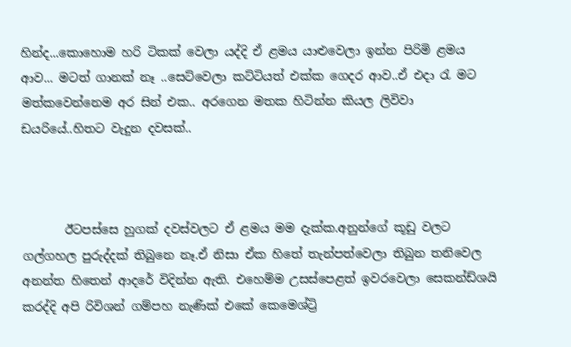හින්ද...කොහොම හරි ටිකක් වෙලා යද්දි ඒ ළමය යාළුවෙලා ඉන්න පිරිමි ළමය ආව... මටත් ගානක් නෑ ..සෙට්වෙලා කට්ටියත් එක්ක ගෙදර ආව..ඒ එදා රැ මට මත්කවෙන්නෙම අර සින් එක.. අරගෙන මතක හිටින්න කියල ලිවිවා ඩයරියේ..හිතට වැදුන දවසක්..



       ඊටපස්සෙ හුගක් දවස්වලට ඒ ළමය මම දැක්ක.අනුන්ගේ කූඩු වලට ගල්ගහල පුරුද්දක් තිබුනෙ නෑ.ඒ නිසා ඒක හිතේ තැන්පත්වෙලා තිබුන තනිවෙල අනන්ත හිතෙන් ආදරේ විදින්න ඇති. එහෙම්ම උසස්පෙළත් ඉවරවෙලා සෙකන්ඩ්ශයි කරද්දි අපි රිවිශන් ගම්පහ නැණික් එකේ කෙමෙශ්ට්‍රි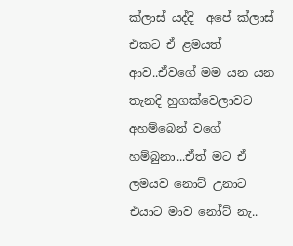ක්ලාස් යද්දි  අපේ ක්ලාස් එකට ඒ ළමයත් ආව..ඒවගේ මම යන යන තැනදි හුගක්වෙලාවට අහම්බෙන් වගේ හම්බුනා...ඒත් මට ඒ ලමයව නොට් උනාට එයාට මාව නෝට් නැ..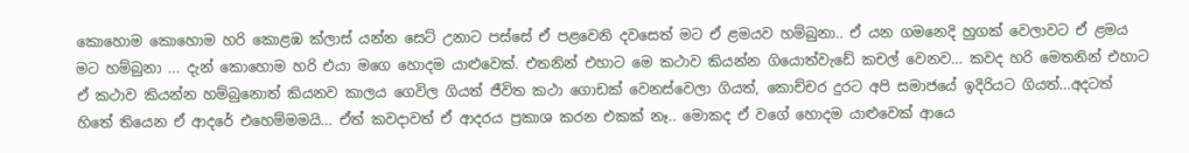කොහොම කොහොම හරි කොළඹ ක්ලාස් යන්න සෙට් උනාට පස්සේ ඒ පළවෙනි දවසෙත් මට ඒ ළමයව හම්බුනා.. ඒ යන ගමනෙදි හුගක් වෙලාවට ඒ ළමය මට හම්බුනා ... දැන් කොහොම හරි එයා මගෙ හොදම යාළුවෙක්. එතනින් එහාට මෙ කථාව කියන්න ගියොත්වැඩේ කචල් වෙනව... කවද හරි මෙතනින් එහාට ඒ කථාව කියන්න හම්බුනොත් කියනව කාලය ගෙවිල ගියත් ජීවිත කථා ගොඩක් වෙනස්වෙලා ගියත්, කොච්චර දුරට අපි සමාජයේ ඉදිරියට ගියත්...අදටත්  හිතේ තියෙන ඒ ආදරේ එහෙම්මමයි... ඒත් කවදාවත් ඒ ආදරය ප්‍රකාශ කරන එකක් නෑ.. මොකද ඒ වගේ හොදම යාළුවෙක් ආයෙ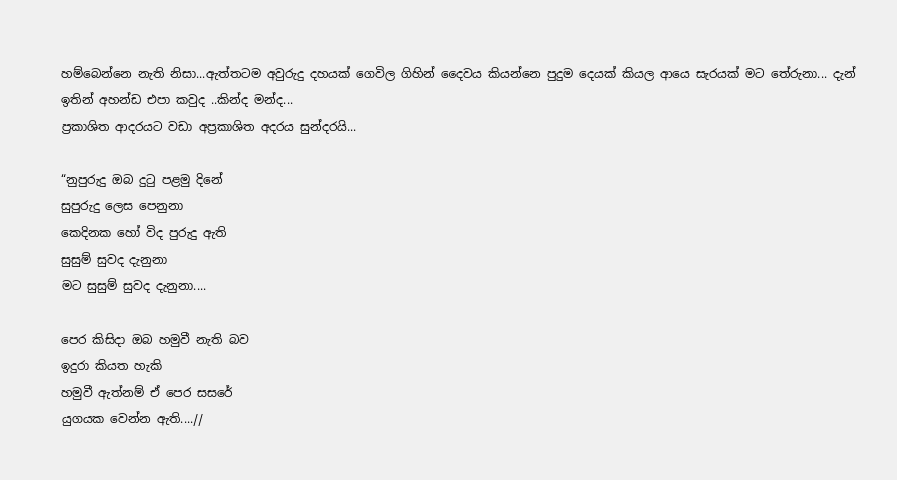හම්බෙන්නෙ නැති නිසා...ඇත්තටම අවුරුදු දහයක් ගෙවිල ගිහින් දෛවය කියන්නෙ පුදුම දෙයක් කියල ආයෙ සැරයක් මට තේරුනා... දැන් ඉතින් අහන්ඩ එපා කවුද ..කින්ද මන්ද...
ප්‍රකාශිත ආදරයට වඩා අප්‍රකාශිත අදරය සුන්දරයි...

“නුපුරුදු ඔබ දුටු පළමු දිනේ
සුපුරුදු ලෙස පෙනුනා
කෙදිනක හෝ විද පුරුදු ඇති
සුසුම් සුවද දැනුනා
මට සුසුම් සුවද දැනුනා....

පෙර කිසිදා ඔබ හමුවී නැති බව
ඉදුරා කියත හැකි
හමුවී ඇත්නම් ඒ පෙර සසරේ
යුගයක වෙන්න ඇති....//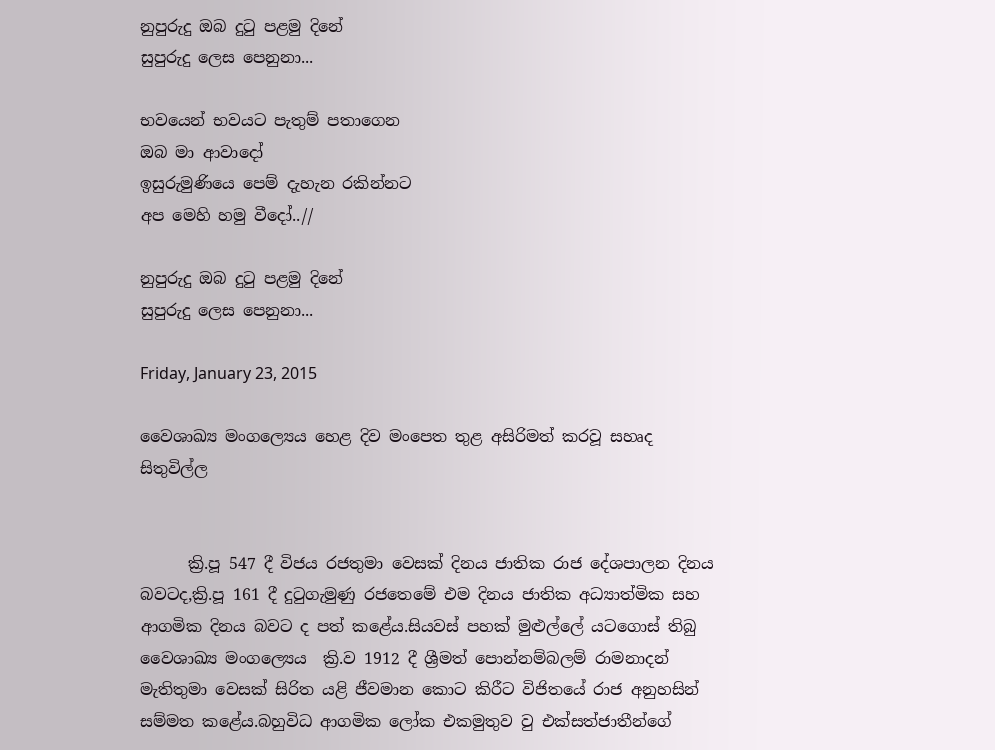නුපුරුදු ඔබ දුටු පළමු දිනේ
සුපුරුදු ලෙස පෙනුනා...

භවයෙන් භවයට පැතුම් පතාගෙන
ඔබ මා ආවාදෝ
ඉසුරුමුණියෙ පෙම් දැහැන රකින්නට
අප මෙහි හමු වීදෝ..//

නුපුරුදු ඔබ දුටු පළමු දිනේ
සුපුරුදු ලෙස පෙනුනා...

Friday, January 23, 2015

වෛශාඛ්‍ය මංගල්‍යෙය හෙළ දිව මංපෙත තුළ අසිරිමත් කරවූ සහෘද සිතුවිල්ල


      ක්‍රි.පූ 547 දී විජය රජතුමා වෙසක් දිනය ජාතික රාජ දේශපාලන දිනය බවටද,ක්‍රි.පූ 161 දී දුටුගැමුණු රජතෙමේ එම දිනය ජාතික අධ්‍යාත්මික සහ  ආගමික දිනය බවට ද පත් කළේය.සියවස් පහක් මුළුල්ලේ යටගොස් තිබු වෛශාඛ්‍ය මංගල්‍යෙය  ක්‍රි.ව 1912 දී ශ්‍රීමත් පොන්නම්බලම් රාමනාදන් මැතිතුමා වෙසක් සිරිත යළි ජීවමාන කොට කිරීට විජිතයේ රාජ අනුහසින් සම්මත කළේය.බහුවිධ ආගමික ලෝක එකමුතුව වු එක්සත්ජාතීන්ගේ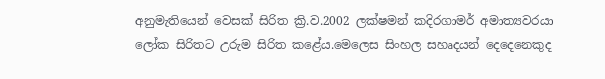අනුමැතියෙන් වෙසක් සිරිත ක්‍රි.ව.2002 ලක්ෂමන් කදිරගාමර් අමාත්‍යවරයා ලෝක සිරිතට උරුම සිරිත කළේය.මෙලෙස සිංහල සහෘදයන් දෙදෙනෙකුද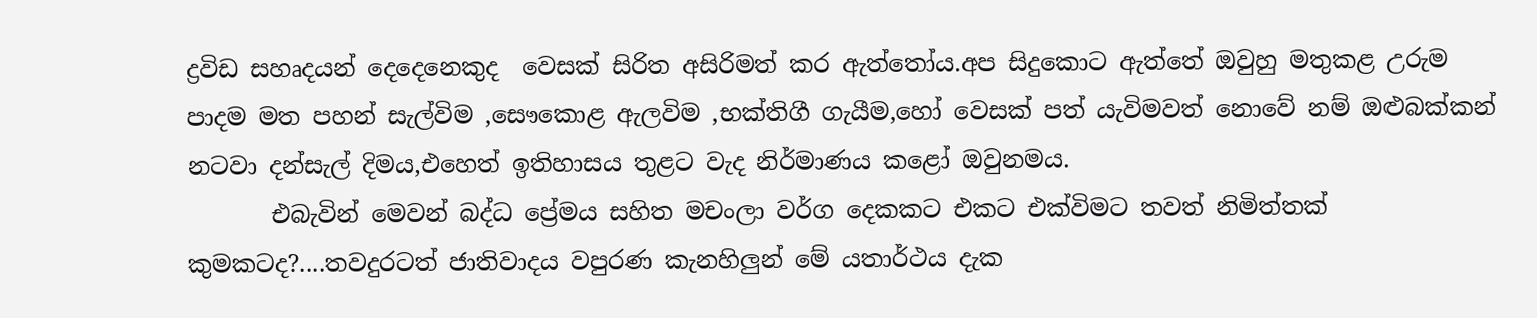ද්‍රවිඩ සහෘදයන් දෙදෙනෙකුද  වෙසක් සිරිත අසිරිමත් කර ඇත්තෝය.අප සිදුකොට ඇත්තේ ඔවුහු මතුකළ උරුම පාදම මත පහන් සැල්විම ,සෞකොළ ඇලවිම ,භක්තිගී ගැයීම,හෝ වෙසක් පත් යැවිමවත් නොවේ නම් ඔළුබක්කන් නටවා දන්සැල් දිමය,එහෙත් ඉතිහාසය තුළට වැද නිර්මාණය කළෝ ඔවුනමය.
       එබැවින් මෙවන් බද්ධ ප්‍රේමය සහිත මචංලා වර්ග දෙකකට එකට එක්විමට තවත් නිමිත්තක් කුමකටද?....තවදුරටත් ජාතිවාදය වපුරණ කැනහිලුන් මේ යතාර්ථය දැක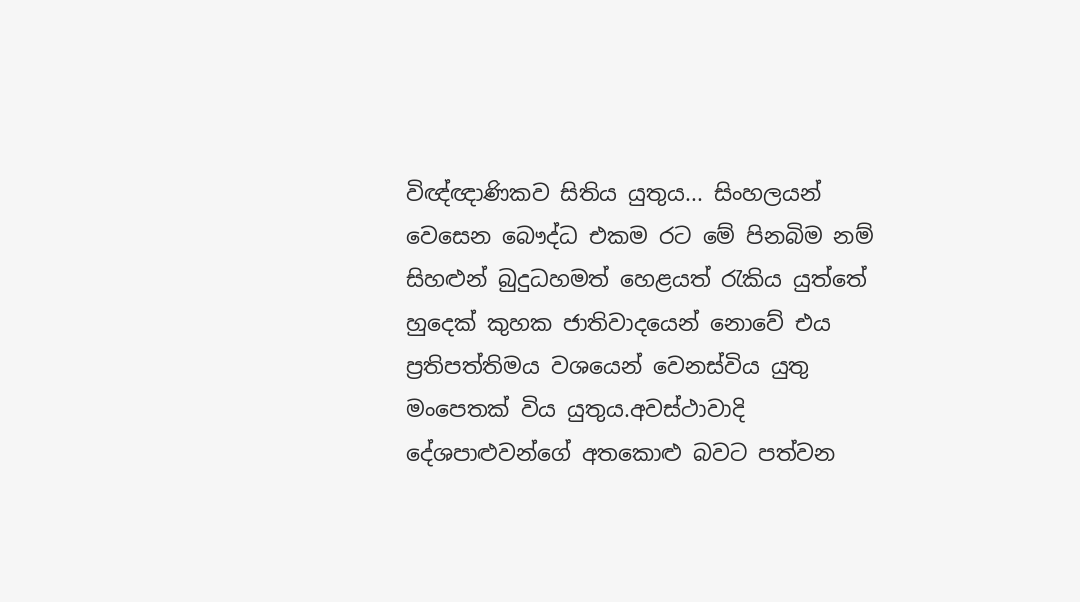විඥ්ඥාණිකව සිතිය යුතුය... සිංහලයන් වෙසෙන බෞද්ධ එකම රට මේ පිනබිම නම් සිහළුන් බුදුධහමත් හෙළයත් රැකිය යුත්තේ හුදෙක් කුහක ජාතිවාදයෙන් නොවේ එය ප්‍රතිපත්තිමය වශයෙන් වෙනස්විය යුතු මංපෙතක් විය යුතුය.අවස්ථාවාදි දේශපාළුවන්ගේ අතකොළු බවට පත්වන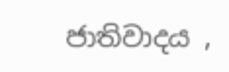ජාතිවාදය ,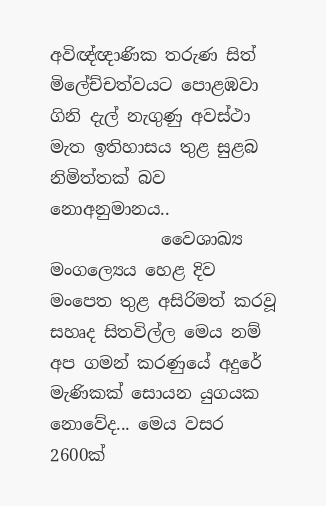අවිඥ්ඥාණික තරුණ සිත් මිලේච්චත්වයට පොළඹවා  ගිනි දැල් නැගුණු අවස්ථා මැත ඉතිහාසය තුළ සුළබ නිමිත්තක් බව නොඅනුමානය..
             වෛශාඛ්‍ය මංගල්‍යෙය හෙළ දිව මංපෙත තුළ අසිරිමත් කරවූ සහෘද සිතවිල්ල මෙය නම් අප ගමන් කරණුයේ අදුරේ මැණිකක් සොයන යුගයක නොවේද... මෙය වසර 2600ක්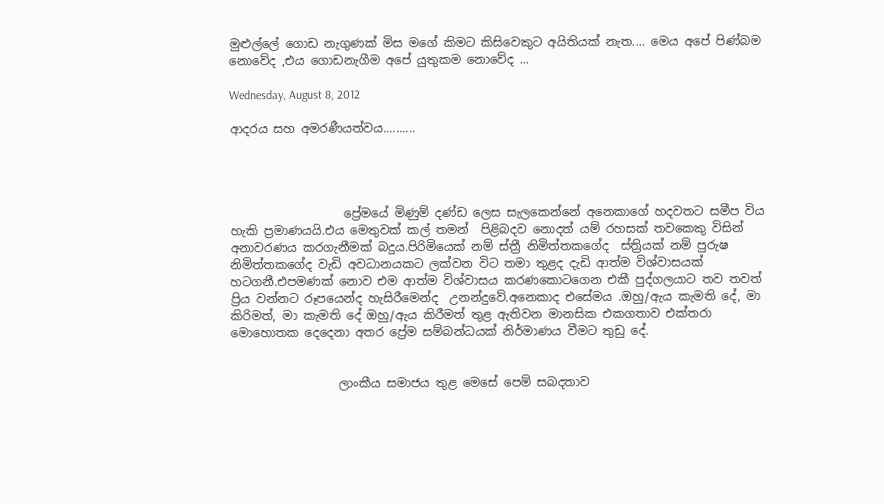මුළුල්ලේ ගොඩ නැගුණක් මිස මගේ කිමට කිසිවෙකුට අයිතියක් නැත.... මෙය අපේ පිණ්බම නොවේද ,එය ගොඩනැගීම අපේ යුතුකම නොවේද ...

Wednesday, August 8, 2012

ආදරය සහ අමරණීයත්වය..........




                   ප්‍රේමයේ මිණුම් දණ්ඩ ලෙස සැලකෙන්නේ අනෙකාගේ හදවතට සමීප විය හැකි ප්‍රමාණයයි.එය මෙතුවක් කල් තමන්  පිළිබදව නොදත් යම් රහසක් තවකෙකු විසින් අනාවරණය කරගැනීමක් බදුය.පිරිමියෙක් නම් ස්ත්‍රී නිමිත්තකගේද  ස්ත්‍රියක් නම් පුරුෂ නිමිත්තකගේද වැඩි අවධානයකට ලක්වන විට තමා තුළද දැඩි ආත්ම විශ්වාසයක් හටගනී.එපමණක් නොව එම ආත්ම විශ්වාසය කරණකොටගෙන එකී පුද්ගලයාට තව තවත් ප්‍රිය වන්නට රූපයෙන්ද හැසිරීමෙන්ද  උනන්දුවේ.අනෙකාද එසේමය .ඔහු/ඇය කැමති දේ, මා කිරිමත්, මා කැමති දේ ඔහු/ඇය කිරීමත් තුළ ඇතිවන මානසික එකගතාව එක්තරා මොහොතක දෙදෙනා අතර ප්‍රේම සම්බන්ධයක් නිර්මාණය වීමට තුඩු දේ.


                  ලාංකීය සමාජය තුළ මෙසේ පෙම් සබදතාව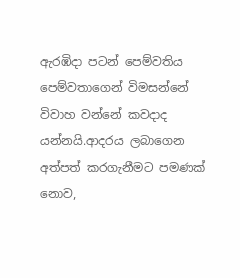ඇරඹිදා පටන් ‍පෙම්වතිය පෙම්වතාගෙන් විමසන්නේ විවාහ වන්නේ කවදාද යන්නයි.ආදරය ලබාගෙන අත්පත් කරගැනීමට පමණක් නොව,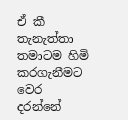ඒ කී තැනැත්තා තමාටම හිමි කරගැනීමට වෙර දරන්නේ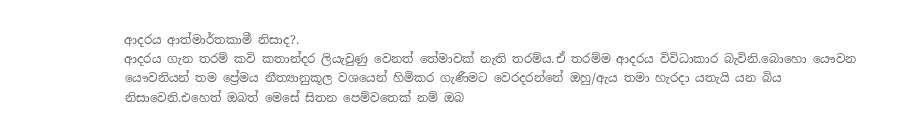ආදරය ආත්මාර්තකාමී නිසාද?.
ආදරය ගැන තරම් කවි කතාන්දර ලියැවුණු වෙනත් තේමාවක් නැති තරම්ය.ඒ තරම්ම ආදරය විවිධාකාර බැවිනි.බොහො යෞවන යෞවනියන් තම ප්‍රේමය නීත්‍යානුකූල වශයෙන් හිමිකර ගැණීමට වෙරදරන්නේ ඔහු/ඇය තමා හැරදා යතැයි යන බිය නිසාවෙනි.එහෙත් ඔබත් මෙසේ සිතන පෙම්වතෙක් නම් ඔබ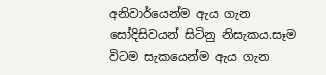අනිවාර්යෙන්ම ඇය ගැන සෝදිසිවයන් සිටිනු නිසැකය.සෑම විටම සැකයෙන්ම ඇය ගැන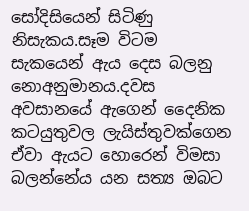සෝදිසි‍යෙන් සිටිණු නිසැකය.සෑම විටම සැකයෙන් ඇය දෙස බලනු නොඅනුමානය.දවස අවසානයේ ඇගෙන් දෛනික කටයුතුවල ලැයිස්තුවක්ගෙන ඒවා ඇයට හොරෙන් විමසා බලන්නේය යන සත්‍ය ඔබට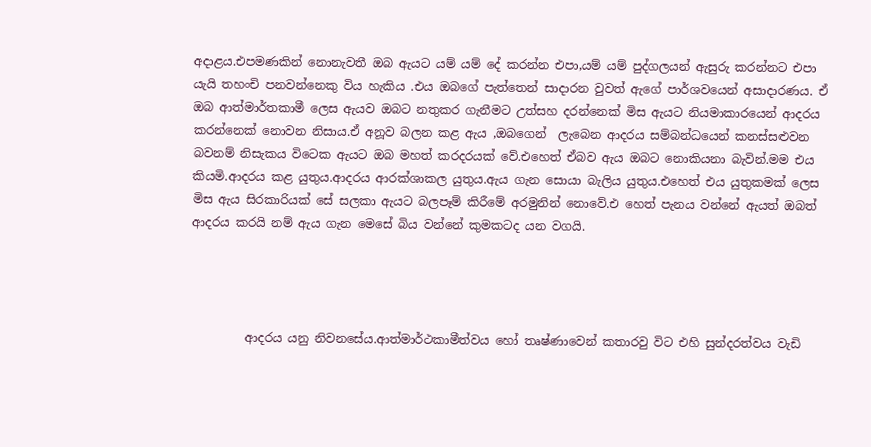අදාළය.එපමණකින් නොනැවතී ඔබ ඇයට යම් යම් දේ කරන්න එපා,යම් යම් පුද්ගලයන් ඇසුරු කරන්නට එපා යැයි තහංචි පනවන්නෙකු විය හැකිය .එය ඔබගේ පැත්තෙන් සාදාරන වුවත් ඇගේ පාර්ශවයෙන් අසාදාරණය. ඒ ඔබ ආත්මාර්තකාමී ලෙස ඇයව ඔබට නතුකර ගැනීමට උත්සහ දරන්නෙක් මිස ඇයට නියමාකාරයෙන් ආදරය කරන්නෙක් නොවන නිසාය.ඒ අනූව බලන කළ ඇය ,ඔබගෙන්  ලැබෙන ආදරය සම්බන්ධයෙන් කනස්සළුවන බවනම් නිසැකය විටෙක ඇයට ඔබ මහත් කරදරයක් වේ.එහෙත් ඒබව ඇය ඔබට නොකියනා බැවින්.මම එය කියමි.ආදරය කළ යුතුය.ආදරය ආරක්ශාකල යුතුය.ඇය ගැන සොයා බැලිය යුතුය.එහෙත් එය යුතුකමක් ලෙස මිස ඇය සිරකාරියක් සේ සලකා ඇයට බලපෑම් කිරීමේ අරමුනින් නොවේ.එ හෙත් පැනය වන්නේ ඇයත් ඔබත් ආදරය කරයි නම් ඇය ගැන මෙසේ බිය වන්නේ කුමකටද යන වගයි.




         ආදරය යනු නිවනසේය.ආත්මාර්ථකාමීත්වය හෝ තෘෂ්ණාවෙන් කතාරවු විට එහි සුන්දරත්වය වැඩි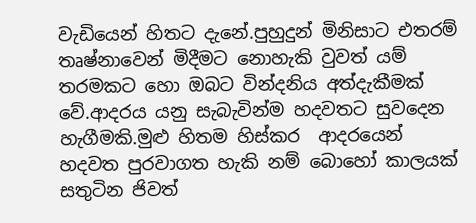වැඩියෙන් හිතට දැනේ.පුහුදුන් මිනිසාට එතරම් තෘෂ්නාවෙන් මිදීමට නොහැකි වුවත් යම් තරමකට හො ඔබට වින්දනිය අත්දැකීමක් වේ.ආදරය යනු සැබැවින්ම හදවතට සුවදෙන හැගීමකි.මුළු හිතම හිස්කර  ආදරයෙන් හදවත පුරවාගත හැකි නම් බොහෝ කාලයක් සතුටින ජිවත්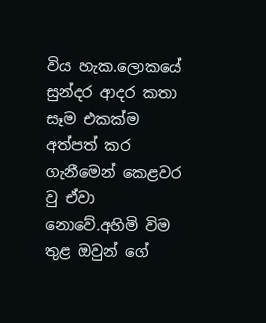විය හැක.ලොකයේ සුන්දර ආදර කතා සෑම එකක්ම අත්පත් කර ගැනීමෙන් කෙළවර වු ඒවා නොවේ.අහිමි විම තුළ ඔවුන් ගේ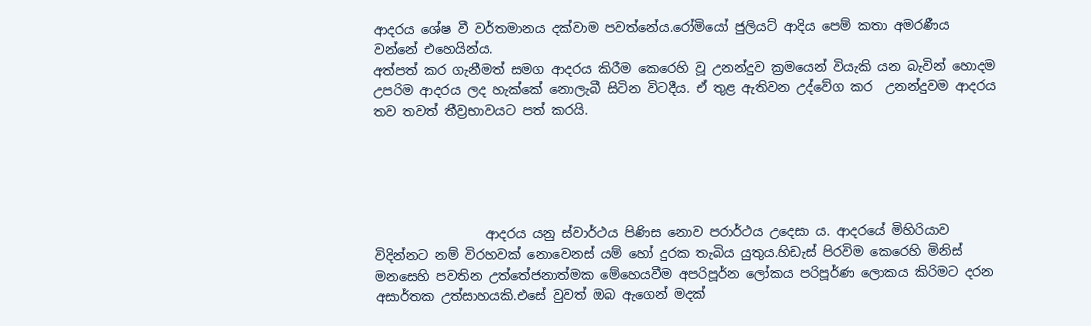ආදරය ශේෂ වී වර්තමානය දක්වාම පවත්නේය.රෝමියෝ ජුලියට් ආදිය පෙම් කතා අමරණීය වන්නේ එහෙයින්ය.
අත්පත් කර ගැනීමත් සමග ආදරය කිරීම කෙරෙහි වූ උනන්දුව ක්‍රමයෙන් වියැකි යන බැවින් හොදම උපරිම ආදරය ලද හැක්කේ නොලැබී සිටින විටදීය. ඒ තුළ ඇතිවන උද්වේග කර  උනන්දුවම ආදරය තව තවත් තීව්‍රභාවයට පත් කරයි.





                 ආදරය යනු ස්වාර්ථය පිණිස නොව පරාර්ථය උදෙසා ය. ආදරයේ මිහිරියාව විදින්නට නම් විරහවක් නොවෙනස් යම් හෝ දුරක තැබිය යුතුය.හිඩැස් පිරවිම කෙරෙහි මිනිස් මනසෙහි පවතින උත්තේජනාත්මක මේහෙයවීම අපරිපූර්න ලෝකය පරිපූර්ණ ලොකය කිරිමට දරන අසාර්තක උත්සාහයකි.එසේ වුවත් ඔබ ඇගෙන් මදක්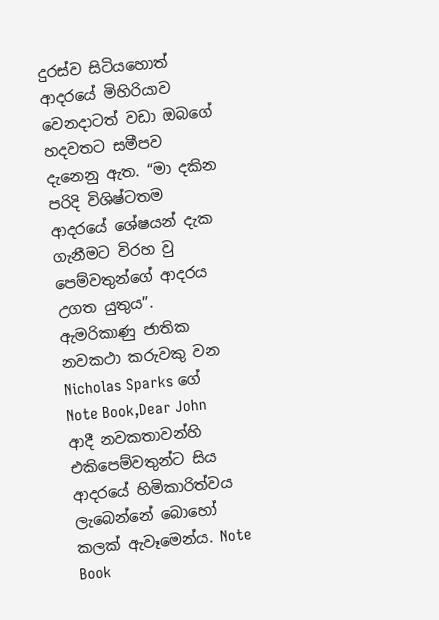දුරස්ව සිටියහොත් ආදරයේ මිහිරියාව වෙනදාටත් වඩා ඔබගේ හදවතට සමීපව දැනෙනු ඇත. “මා දකින පරිදි විශිෂ්ටතම ආදරයේ ශේෂයන් දැක ගැනීමට විරහ වු පෙම්වතුන්ගේ ආදරය උගත යුතුය”. ඇමරිකාණු ජාතික නවකථා කරුවකු වන  Nicholas Sparks ගේ  Note Book,Dear John    ආදී නවකතාවන්හි  එකිපෙම්වතුන්ට සිය ආදරයේ හිමිකාරිත්වය ලැබෙන්නේ‍ බොහෝ කලක් ඇවෑමෙන්ය. Note Book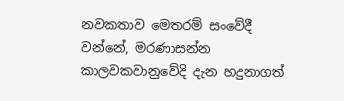නවකතාව මෙතරම් සංවේදී වන්නේ, මරණාසන්‍න කාලවකවානුවේදි දැන හදුනාගත්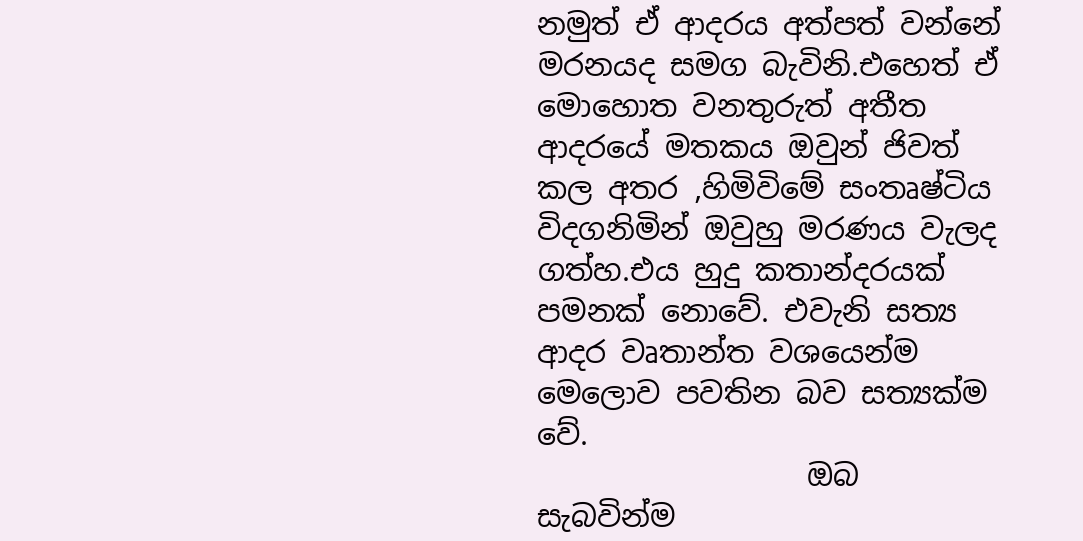නමුත් ඒ ආදරය අත්පත් වන්නේ මරනයද සමග බැවිනි.එහෙත් ඒ මොහොත වනතුරුත් අතීත ආදරයේ මතකය ඔවුන් ජිවත් කල අතර ,හිමිවිමේ සංතෘෂ්ටිය විදගනිමින් ඔවුහු මරණය වැලද ගත්හ.එය හුදු කතාන්දරයක් පමනක් නොවේ. එවැනි සත්‍ය ආදර වෘතාන්ත වශයෙන්ම මෙලොව පවතින බව සත්‍යක්ම වේ.
                  ඔබ සැබවින්ම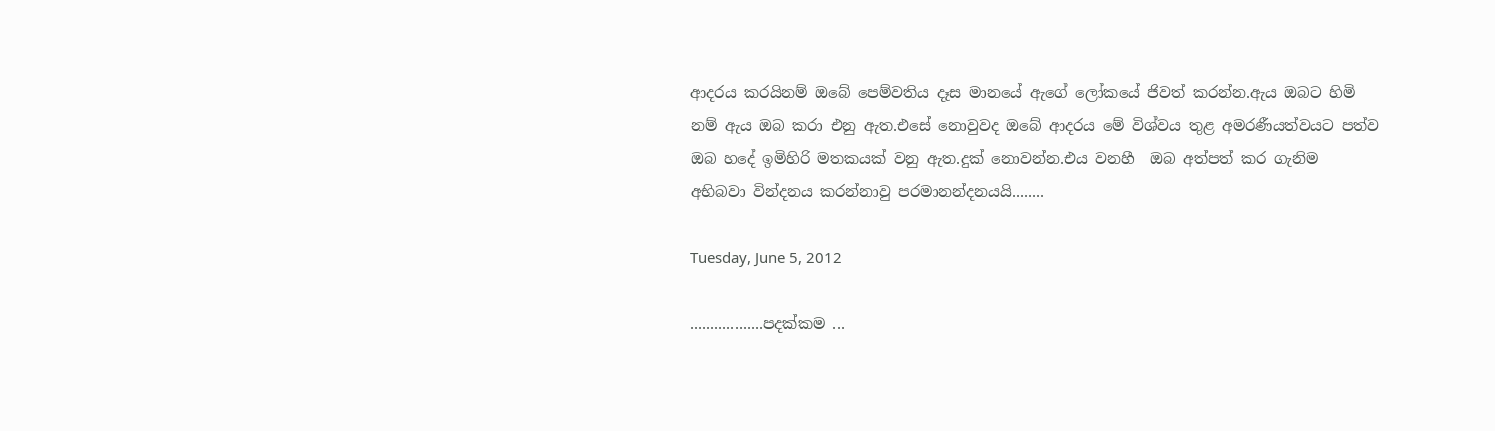ආදරය කරයිනම් ඔබේ පෙම්වතිය දෑස මානයේ ඇගේ ලෝකයේ ජිවත් කරන්න.ඇය ඔබට හිමි නම් ඇය ඔබ කරා එනු ඇත.එසේ නොවුවද ඔබේ ආදරය මේ විශ්වය තුළ අමරණීයත්වයට පත්ව ඔබ හදේ ඉමිහිරි මතකයක් වනු ඇත.දුක් නොවන්න.එය වනහී  ඔබ අත්පත් කර ගැනිම  අභිබවා වින්දනය කරන්නාවු පරමානන්දනයයි........

Tuesday, June 5, 2012

..................පදක්කම ...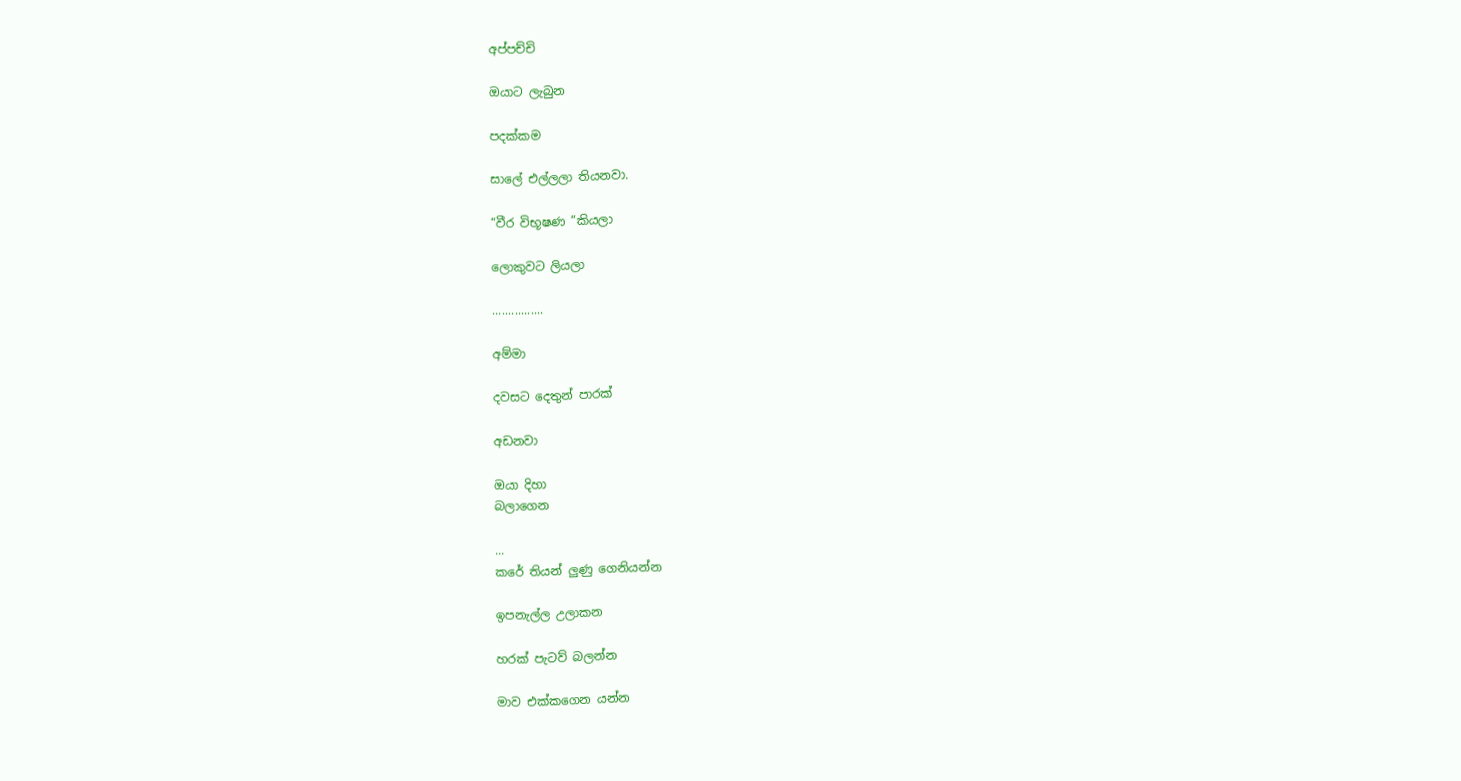අප්පච්චි

ඔයාට ලැබුන

පදක්කම

සාලේ එල්ලලා තියනවා.

“වීර විභූෂණ ”කියලා

ලොකුවට ලියලා

................

අම්මා

දවසට දෙතුන් පාරක්

අඩනවා

ඔයා දිහා
බලාගෙන

...
කරේ තියන් ලුණු ගෙනියන්න

ඉපනැල්ල උලාකන

හරක් පැටව් බලන්න

මාව එක්කගෙන යන්න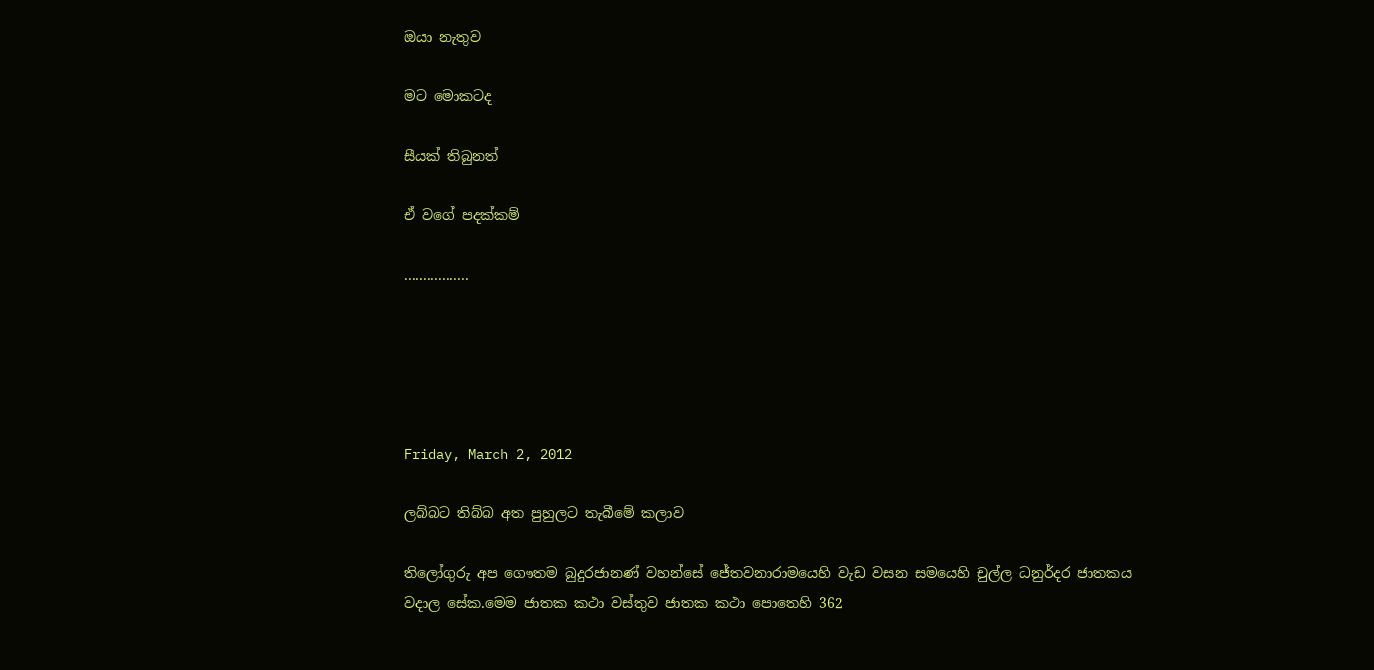ඔයා නැතුව

මට මොකටද

සීයක් තිබුනත්

ඒ වගේ පදක්කම්

.................





Friday, March 2, 2012

ලබ්බට තිබ්බ අත පුහුලට තැබීමේ කලාව

තිලෝගුරු අප ගෞතම බුදුරජානණ් වහන්සේ ජේතවනාරාමයෙහි වැඩ වසන සමයෙහි චුල්ල ධනුර්දර ජාතකය වදාල සේක.මෙම ජාතක කථා වස්තුව ජාතක කථා පොතෙහි 362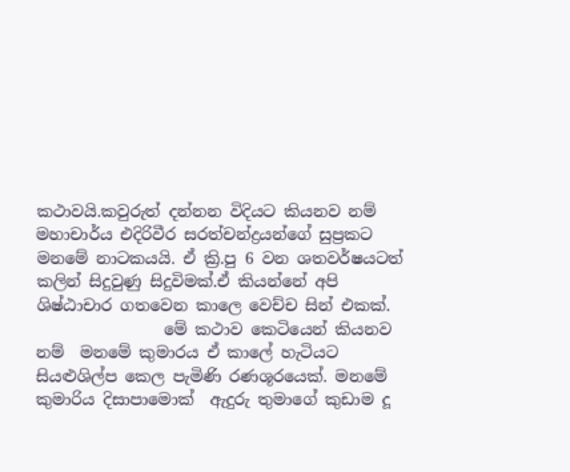කථාවයි.කවුරුත් දන්නන විදියට කියනව නම්   මහාචාර්ය එදිරිවීර සරත්චන්ද්‍රයන්ගේ සුප්‍රකට මනමේ නාටකයයි. ඒ ක්‍රි.පු 6 වන ශතවර්ෂයටත් කලින් සිදුවුණු සිදුවිමක්.ඒ කියන්නේ අපි ශිෂ්ඨාචාර ගතවෙන කාලෙ වෙච්ච සින් එකක්.
                මේ කථාව කෙටියෙන් කියනව නම්  ම‍නමේ කුමාරය ඒ කාලේ හැටියට සියළුශිල්ප කෙල පැමිණි රණශූරයෙක්. ම‍නමේ කුමාරිය දිසාපාමොක්  ඇදුරු තුමාගේ කුඩාම දූ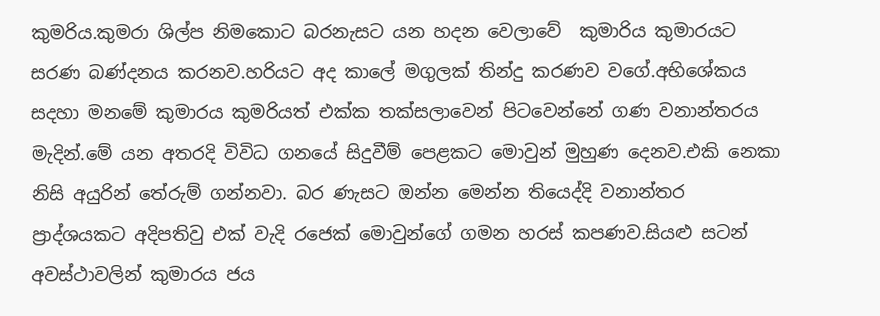කුමරිය.කුමරා ශිල්ප නිමකොට බරනැසට යන හදන වෙලාවේ  කුමාරිය කුමාරය‍ට සරණ බණ්දනය කරනව.හරියට අද කාලේ මගුලක් තින්දු කරණව වගේ.අභිශේකය සදහා මනමේ කුමාරය කුමරියත් එක්ක තක්සලාවෙන් පිටවෙන්නේ ගණ වනාන්තරය මැදින්.මේ යන අතරදි විවිධ ගනයේ සිදුවීම් පෙළකට මොවුන් මුහුණ දෙනව.එකි නෙකා නිසි අයුරින් තේරුම් ගන්නවා. බර ණැසට ඔන්න මෙන්න තියෙද්දි වනාන්තර ප්‍රාද්ශයකට අදිපතිවු එක් වැදි රජෙක් මොවුන්ගේ ගමන හරස් කපණව.සියළු සටන් අවස්ථාවලින් කුමාරය ජය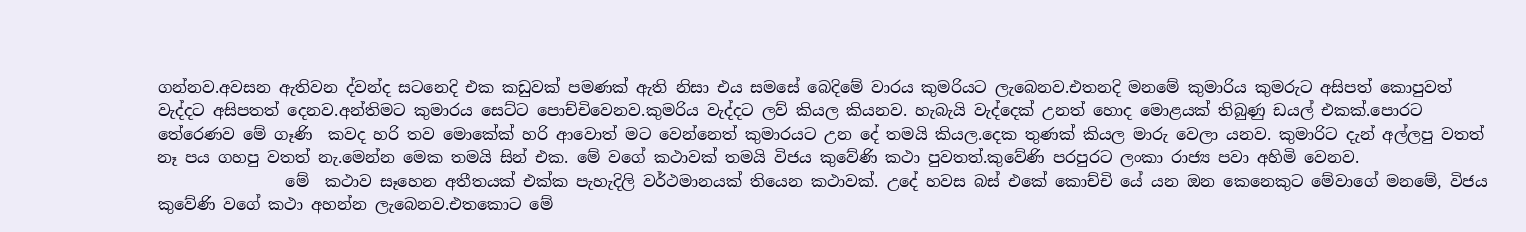ගන්නව.අවසන ඇතිවන ද්වන්ද සටනෙදි එක කඩුවක් පමණක් ඇති නිසා එය සමසේ බෙදිමේ වාරය කුමරිය‍ට ලැබෙනව.එතනදි මනමේ කුමාරිය කුමරුට අසිපත් කොපුවත් වැද්දට අසිපතත් දෙනව.අන්තිමට කුමාරය සෙට්ට පොච්චිවෙනව.කුමරිය වැද්දට ලව් කියල කියනව. හැබැයි වැද්දෙක් උනත් හොද මොළයක් තිබුණු ඩයල් එකක්.පොරට තේරෙණව මේ ගෑණි  කවද හරි තව මොකේක් හරි ආවොත් මට වෙන්නෙත් කුමාරයට උන දේ තමයි කියල.දෙක තුණක් කියල මාරු වෙලා යනව. කුමාරිට දැන් අල්ලපු වතත් නෑ පය ගහපු වතත් නැ.මෙන්න මෙක තමයි සින් එක. මේ වගේ කථාවක් තමයි විජය කුවේණි කථා පුවතත්.කුවේණි පරපුරට ලංකා රාජ්‍ය පවා අහිමි වෙනව.
                මේ  කථාව සෑහෙන අතීතයක් එක්ක පැහැදිලි වර්ථමානයක් තියෙන කථාවක්. උදේ හවස බස් එකේ කොච්චි යේ යන ඔන කෙනෙකු‍ට මේවාගේ මනමේ, විජය කුවේණි වගේ කථා අහන්න ලැබෙනව.එතකො‍ට මේ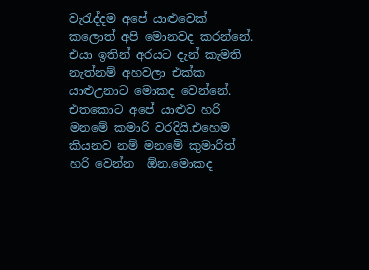වැරැද්දම අපේ යාළුවෙක් කලොත් අපි මොනවද කරන්නේ.
එයා ඉතින් අරයට දැන් කැමති නැත්නම් අහවලා එක්ක යාළුඋනාට මොකද වෙන්නේ.  එතකොට අපේ යාළුව හරි මනමේ කමාරි වරදියි.එහෙම කියනව නම් මනමේ කුමාරිත් හරි වෙන්න  ඕන.මොකද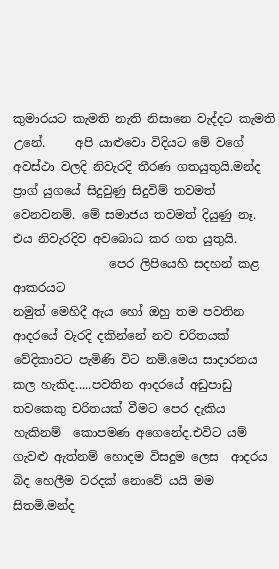කුමාරයට කැමති නැති නිසානෙ වැද්දට කැමති උනේ.     අපි යාළුවො විදියට මේ වගේ අවස්ථා වලදි නිවැරදි තීරණ ගතයුතුයි.මන්ද ප්‍රාග් යුගයේ සිදුවුණු සිදුවිම් තවමත් වෙනවනම්. මේ සමාජය තවමත් දියුණු නෑ. එය නිවැරදිව අවබොධ කර ගත යුතුයි.
                පෙර ලිපියෙහි සදහන් කළ ආකරය‍ට
නමුත් මෙහිදී ඇය හෝ ඔහු තම පවතින ආදරයේ වැරදි දකින්නේ නව ‍චරිතයක් වේදිකාවට පැමිණි විට නම්.මෙය සාදාරනය කල හැකිද.....පවතින ආදරයේ අඩුපාඩු තවකෙකු චරිතයක් වීමට පෙර දැකිය හැකිනම්  කොපමණ අගෙනේද.එවිට යම් ගැවළු ඇත්නම් හොදම විසදුම ලෙස  ආදරය බිද හෙලීම වරදක් නොවේ යයි මම සිතමි.මන්ද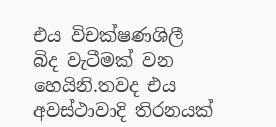එය විචක්ෂණශිලී බිද වැටීමක් වන හෙයිනි.තවද එය අවස්ථාවාදි තිරනයක්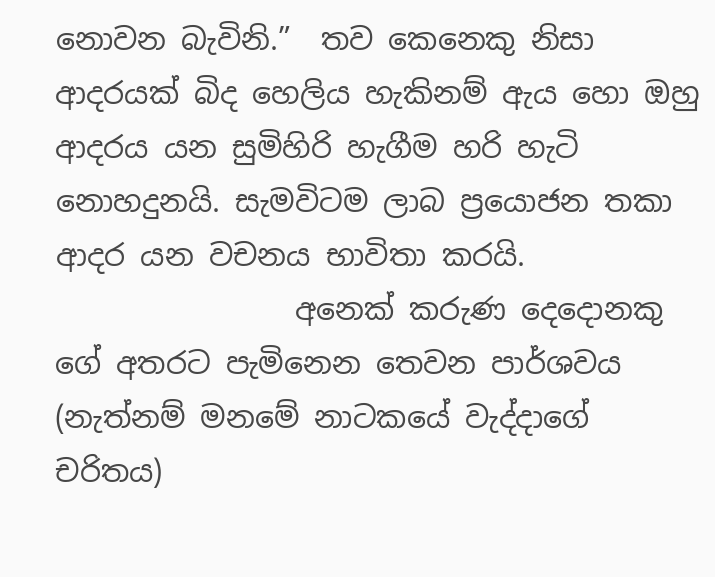නොවන බැවිනි.”  තව කෙනෙකු නිසා ආදරයක් බිද හෙලිය හැකිනම් ඇය හො ඔහු ආදරය යන සුමිහිරි හැගීම හරි හැටි නොහදුනයි. සැමවිටම ලාබ ප්‍රයොජන තකා ආදර යන වචනය භාවිතා කරයි.
                අනෙක් කරුණ දෙදොනකු ගේ අතරට පැමිනෙන තෙවන පාර්ශවය (නැත්නම් මනමේ නාටකයේ වැද්දාගේ චරිතය)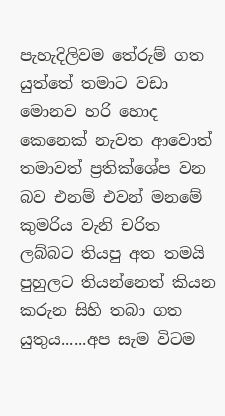පැහැදිලිවම තේරුම් ගත යුත්තේ තමාට වඩා මොනව හරි හොද කෙනෙක් නැවත ආවොත්  තමාවත් ප්‍රතික්ශේප වන බව එනම් එවන් මනමේ කුමරිය වැනි චරිත ලබ්බට තියපු අත තමයි පුහුලට තියන්නෙත් කියන කරුන සිහි තබා ගත යුතුය......අප සැම විටම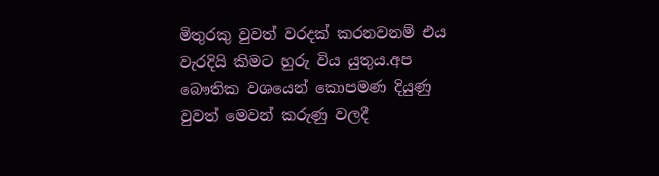මිතුරකු වුවත් වරදක් කරනවනම් එය වැරදියි කිමට හුරු විය යුතුය.අප බෞතික වශයෙන් කොපමණ දියුණු වුවත් මෙවන් කරුණු වලදී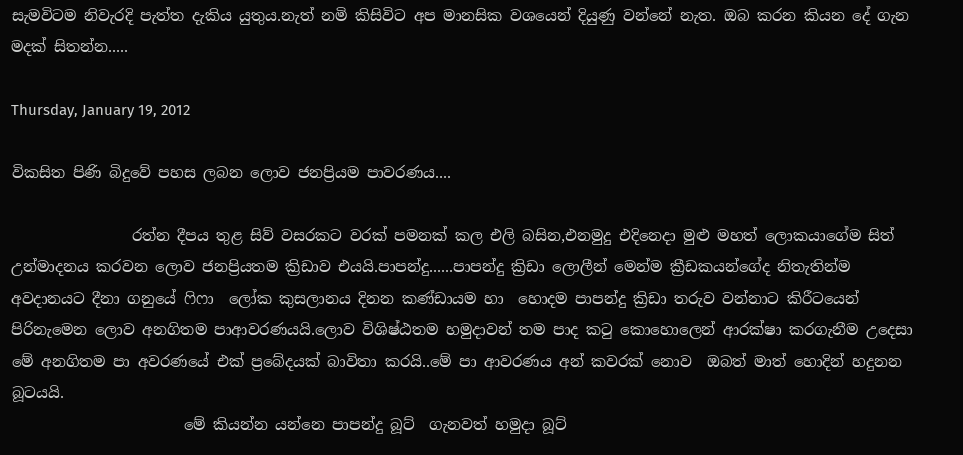සැමවිටම නිවැරදි පැත්ත දැකිය යුතුය.නැත් නමි කිසිවිට අප මානසික වශයෙන් දියුණු වන්නේ නැත. ඔබ කරන කියන දේ ගැන මදක් සිතන්න.....

Thursday, January 19, 2012

විකසිත පිණි බිදුවේ පහස ලබන ලොව ජනප්‍රියම පාවරණය....

                රත්න දීපය තුළ සිව් වසරකට වරක් පමනක් කල එලි බසින,එනමුදු එදිනෙදා මුළු මහත් ලොකයාගේම සිත් උන්මාදනය කරවන ලොව ජනප්‍රියතම ක්‍රිඩාව එයයි.පාපන්දු......පාපන්දු ක්‍රිඩා ලොලීන් මෙන්ම ක්‍රීඩකයන්ගේද නිතැතින්ම  අවදානයට දීනා ගනුයේ ‍ෆි‍ෆා  ලෝක කුසලානය දිනන කණ්ඩායම හා  හොදම පාපන්දු ක්‍රිඩා තරුව වන්නාට කිරීටයෙන් පිරිනැමෙන ලොව අනගිතම පාආවරණයයි.ලොව විශිෂ්ඨතම හමුදාවන් තම පාද කටු කොහොලෙන් ආරක්ෂා කරගැනීම උදෙසා මේ අනගිතම පා අවරණයේ එක් ප්‍රබේදයක් බාවිතා කරයි..මේ පා ආවරණය අන් කවරක් නොව  ඔබත් මාත් හොදින් හදුනන බූටයයි.
                       මේ කියන්න යන්නෙ පාපන්දු බූට්  ගැනවත් හමුදා බූට්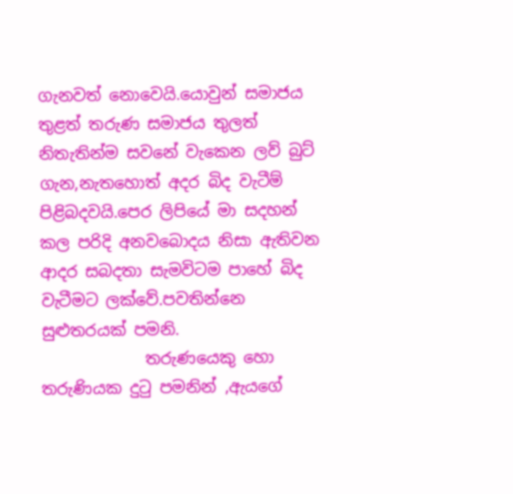ගැනවත් නොවෙයි.යොවුන් සමාජය තුළත් තරුණ සමාජය තුලත් නිතැතින්ම සවනේ වැකෙන ලව් බුට් ගැන,නැතහොත් අදර බිද වැටීම් පිළිබදවයි.පෙර ලිපියේ මා සදහන් කල පරිදි අනවබොදය නිසා ඇතිවන ආදර සබදතා සැමවිටම පාහේ බිද වැටීමට ලක්වේ.පවතින්නෙ සුළුතරයක් පමනි.
             තරුණයෙකු හො තරුණියක දුටු පමනින් ,ඇයගේ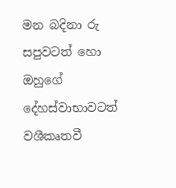මන බදිනා රු සපුවටත් හො ඔහුගේ දේහස්වාභාවටත් වශීකෘතවී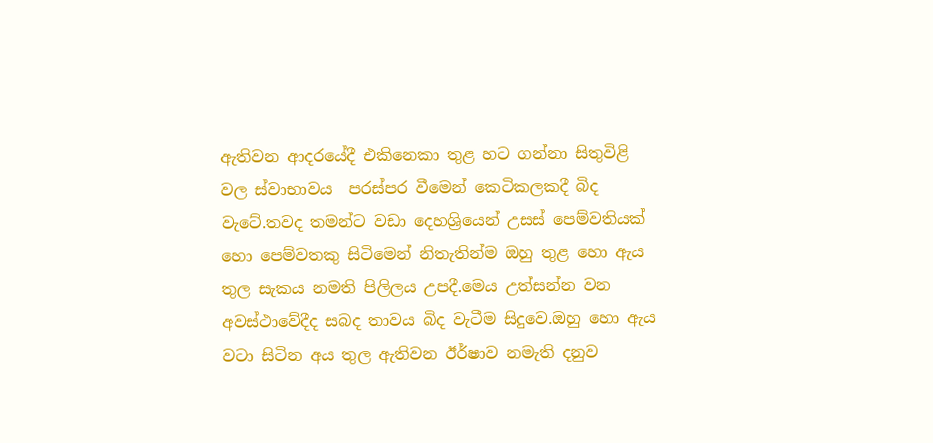ඇතිවන ආදරයේදී එකිනෙකා තුළ හට ගන්නා සිතුවිළි වල ස්වාභාවය  පරස්පර වීමෙන් කෙටිකලකදී බිද වැටේ.තවද තමන්ට වඩා දෙහශ්‍රියෙන් උසස් පෙම්වතියක් හො පෙම්වතකු සිටිමෙන් නිතැතින්ම ඔහු තුළ හො ඇය තුල සැකය නමති පිලිලය උපදී.මෙය උත්සන්න වන අවස්ථාවේදීද සබද තාවය බිද වැටීම සිදුවෙ.ඔහු හො ඇය වටා සිටින අය තුල ඇතිවන ඊර්ෂාව නමැති දනුව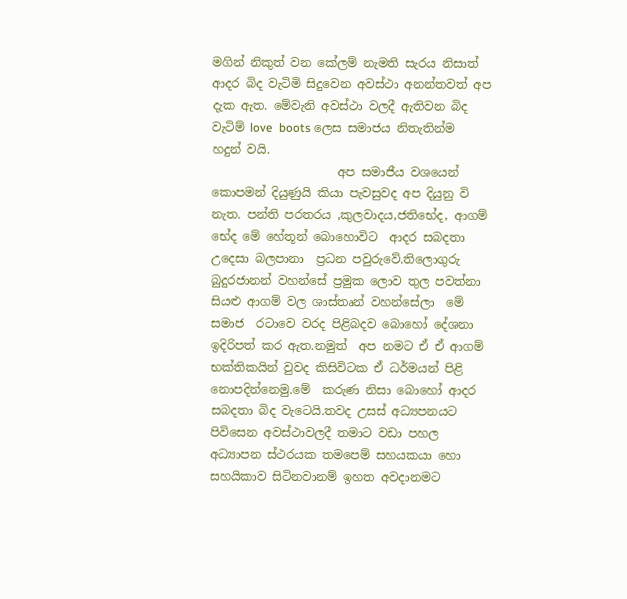මගින් නිකුත් වන කේලම් නැමති සැරය නිසාත් ආදර බිද වැටිමි සිදුවෙන අවස්ථා අනන්තවත් අප දැක ඇත. මේවැනි අවස්ථා වලදී ඇතිවන බිද වැටිම් love  boots ලෙස සමාජය නිතැතින්ම හදුන් වයි.
                     අප සමාජීය වශයෙන් කොපමන් දියුණුයි කියා පැවසුවද අප දියුනු වි නැත. පන්ති පරතරය ,කුලවාදය,ජතිභේද, ආගම් භේද මේ හේතූන් බොහොවිට  ආදර සබදතා උදෙසා බලපානා  ප්‍රධන පවුරුවේ.තිලොගුරු බුදුරජානන් වහන්සේ ප්‍රමුක ලොව තුල පවත්නා සියළු ආගම් වල ශාස්තෘන් වහන්සේලා  මේ සමාජ  රටා‍වෙ වරද පිළිබදව බොහෝ දේශනා ඉදිරිපත් කර ඇත.නමුත්  අප නමට ඒ ඒ ආගම් භක්තිකයින් වුවද කිසිවිටක ඒ ධර්මයන් පිළි නොපදින්නෙමු.මේ  කරුණ නිසා බොහෝ ආදර සබදතා බිද වැටෙයි.තවද උසස් අධ්‍යපනයට පිවිසෙන අවස්ථාවලදී තමාට වඩා පහල අධ්‍යාපන ස්ථරයක තමපෙම් සහයකයා හො සහයිකාව සිටිනවානම් ඉහත අවදානමට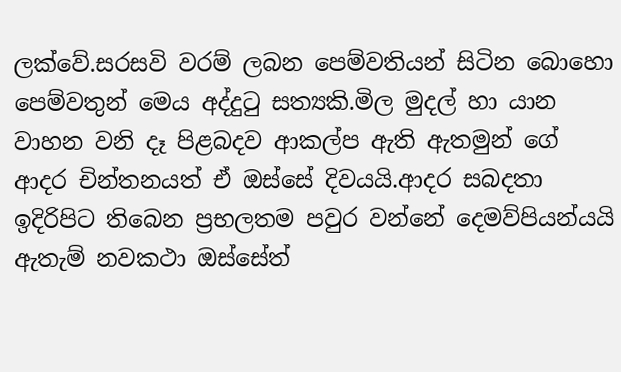ලක්වේ.සරසවි වරම් ලබන පෙම්වතියන් සිටින බොහො පෙම්වතුන් මෙය අද්දුටු සත්‍යකි.මිල මුදල් හා යාන වාහන වනි දෑ පිළබදව ආකල්ප ඇති ඇතමුන් ගේ ආදර චින්තනයත් ඒ ඔස්සේ දිවයයි.ආදර සබදතා  ඉදිරිපිට තිබෙන ප්‍රභලතම පවුර වන්නේ දෙමව්පියන්යයි ඇතැම් නවකථා ඔස්සේත්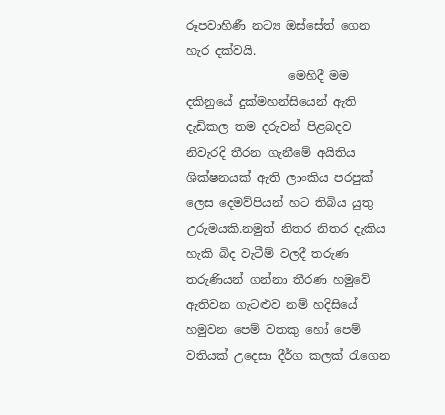රූපවාහිණී නට්‍ය ඔස්සේත් ගෙන හැර දක්වයි.
                 මෙහිදී මම දකිනුයේ දුක්මහන්සියෙන් ඇති දැඩිකල තම දරුවන් පිළබදව නිවැරදි තීරන ගැනීමේ අයිතිය ශික්ෂනයක් ඇති ලාංකිය පරපුක් ලෙස දෙමව්පියන් හට තිබිය යුතු උරුමයකි.නමුත් නිතර නිතර දැකිය හැකි බිද වැටීම් වලදී තරුණ තරුණියන් ගන්නා තීරණ හමුවේ ඇතිවන ගැටළුව නම් හදිසියේ හමුවන පෙම් වතකු හෝ පෙම් වතියක් උදෙසා දීර්ග කලක් රැගෙන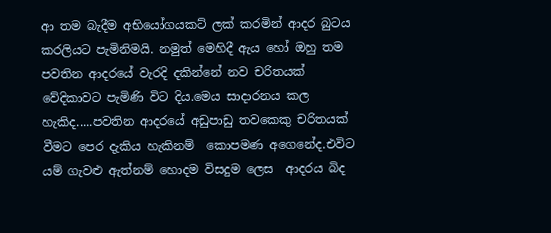ආ තම බැදීම අභියෝගයකට් ලක් කරමින් ආදර බුටය කරලියට පැමිනිමයි. නමුත් මෙහිදී ඇය හෝ ඔහු තම පවතින ආදරයේ වැරදි දකින්නේ නව ‍චරිතයක් වේදිකාවට පැමිණි විට දිය.මෙය සාදාරනය කල හැකිද.....පවතින ආදරයේ අඩුපාඩු තවකෙකු චරිතයක් වීමට පෙර දැකිය හැකිනම්  කොපමණ අගෙනේද.එවිට යම් ගැවළු ඇත්නම් හොදම විසදුම ලෙස  ආදරය බිද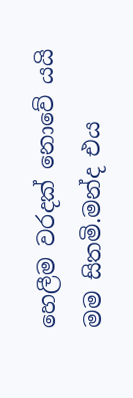හෙලීම වරදක් නොවේ යයි මම සිතමි.මන්ද එය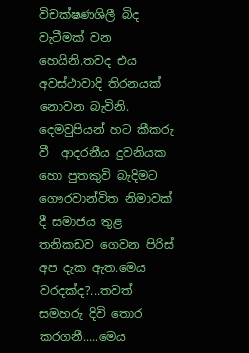විචක්ෂණශිලී බිද වැටීමක් වන හෙයිනි.තවද එය අවස්ථාවාදි තිරනයක් නොවන බැවිනි. දෙමවුපියන් හට කීකරු වී  ආදරනීය දුවනියක හො පුතකුවි බැදිමට ගෞරවාන්විත නිමාවක් දී සමාජය තුළ තනිකඩව ගෙවන පිරිස් අප දැක ඇත.මෙය වරදක්ද?...තවත් සමහරු දිවි තොර කරගනී.....මෙය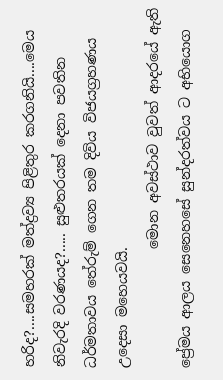හරිද?....සමහරක් මත්ද්‍රව්‍ය පිළිතුර කරගනියි....මෙය නිවැරදි වරණයද?..... සුළුතරයක් දෙනා පවතින ධර්මතාවය තේරුම් ගෙන තම දිවිය විජයග්‍රහණය උදෙසා මහෙයවයි.
                 මොන අවස්ථාව වුවත් ආදරයේ ඇති ප්‍රේමය ආලය සෙනෙහ‍සේ සුන්දරත්වය ට අභියොග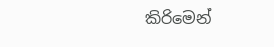කිරිමෙන්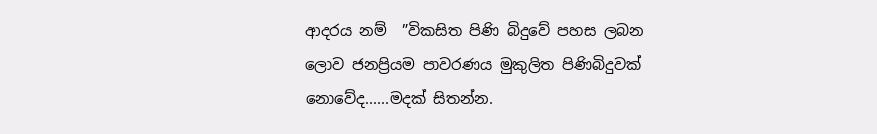ආදරය නම්  ”විකසිත පිණි බිදුවේ පහස ලබන ලොව ජනප්‍රියම පාවරණය මුකුලිත පිණිබිදුවක් නොවේද......මදක් සිතන්න.